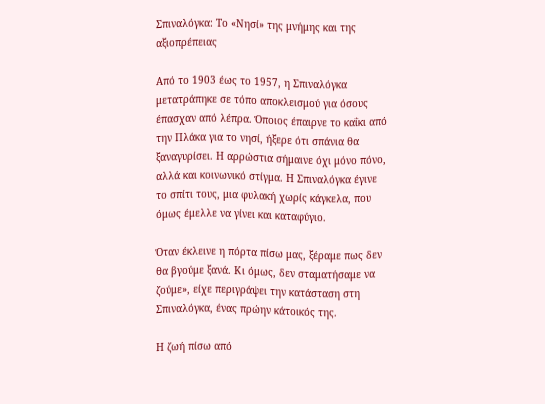Σπιναλόγκα: Το «Νησί» της μνήμης και της αξιοπρέπειας

Από το 1903 έως το 1957, η Σπιναλόγκα μετατράπηκε σε τόπο αποκλεισμού για όσους έπασχαν από λέπρα. Όποιος έπαιρνε το καΐκι από την Πλάκα για το νησί, ήξερε ότι σπάνια θα ξαναγυρίσει. Η αρρώστια σήμαινε όχι μόνο πόνο, αλλά και κοινωνικό στίγμα. Η Σπιναλόγκα έγινε το σπίτι τους, μια φυλακή χωρίς κάγκελα, που όμως έμελλε να γίνει και καταφύγιο.

Όταν έκλεινε η πόρτα πίσω μας, ξέραμε πως δεν θα βγούμε ξανά. Κι όμως, δεν σταματήσαμε να ζούμε», είχε περιγράψει την κατάσταση στη Σπιναλόγκα, ένας πρώην κάτοικός της.

Η ζωή πίσω από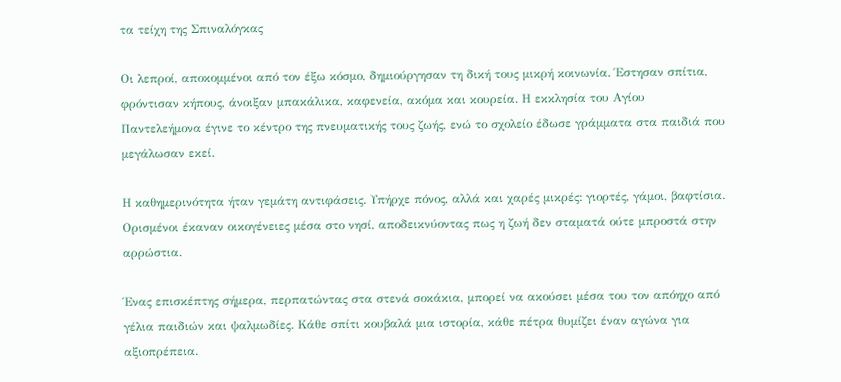τα τείχη της Σπιναλόγκας

Οι λεπροί, αποκομμένοι από τον έξω κόσμο, δημιούργησαν τη δική τους μικρή κοινωνία. Έστησαν σπίτια, φρόντισαν κήπους, άνοιξαν μπακάλικα, καφενεία, ακόμα και κουρεία. Η εκκλησία του Αγίου Παντελεήμονα έγινε το κέντρο της πνευματικής τους ζωής, ενώ το σχολείο έδωσε γράμματα στα παιδιά που μεγάλωσαν εκεί.

Η καθημερινότητα ήταν γεμάτη αντιφάσεις. Υπήρχε πόνος, αλλά και χαρές μικρές: γιορτές, γάμοι, βαφτίσια. Ορισμένοι έκαναν οικογένειες μέσα στο νησί, αποδεικνύοντας πως η ζωή δεν σταματά ούτε μπροστά στην αρρώστια.

Ένας επισκέπτης σήμερα, περπατώντας στα στενά σοκάκια, μπορεί να ακούσει μέσα του τον απόηχο από γέλια παιδιών και ψαλμωδίες. Κάθε σπίτι κουβαλά μια ιστορία, κάθε πέτρα θυμίζει έναν αγώνα για αξιοπρέπεια.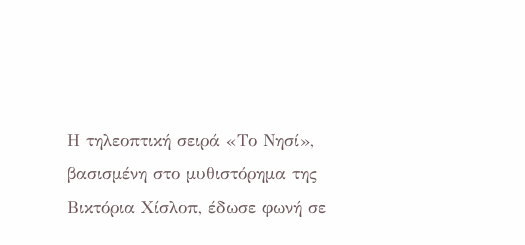Η τηλεοπτική σειρά «Το Νησί», βασισμένη στο μυθιστόρημα της Βικτόρια Χίσλοπ, έδωσε φωνή σε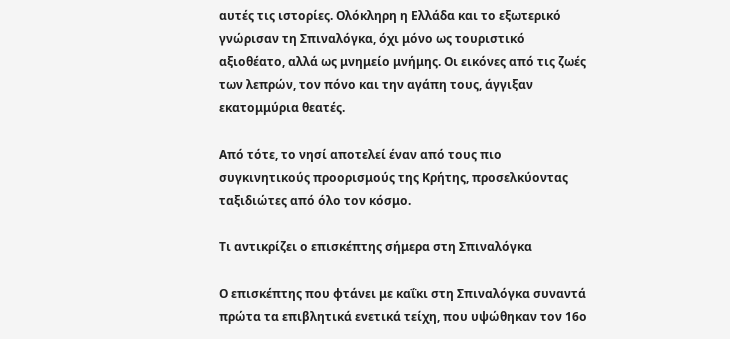αυτές τις ιστορίες. Ολόκληρη η Ελλάδα και το εξωτερικό γνώρισαν τη Σπιναλόγκα, όχι μόνο ως τουριστικό αξιοθέατο, αλλά ως μνημείο μνήμης. Οι εικόνες από τις ζωές των λεπρών, τον πόνο και την αγάπη τους, άγγιξαν εκατομμύρια θεατές.

Από τότε, το νησί αποτελεί έναν από τους πιο συγκινητικούς προορισμούς της Κρήτης, προσελκύοντας ταξιδιώτες από όλο τον κόσμο.

Τι αντικρίζει ο επισκέπτης σήμερα στη Σπιναλόγκα

Ο επισκέπτης που φτάνει με καΐκι στη Σπιναλόγκα συναντά πρώτα τα επιβλητικά ενετικά τείχη, που υψώθηκαν τον 16ο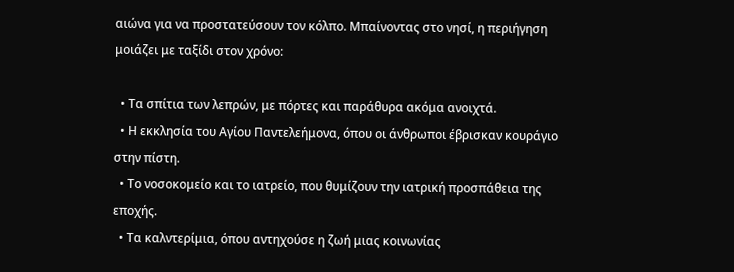αιώνα για να προστατεύσουν τον κόλπο. Μπαίνοντας στο νησί, η περιήγηση μοιάζει με ταξίδι στον χρόνο:

  • Τα σπίτια των λεπρών, με πόρτες και παράθυρα ακόμα ανοιχτά.
  • Η εκκλησία του Αγίου Παντελεήμονα, όπου οι άνθρωποι έβρισκαν κουράγιο στην πίστη.
  • Το νοσοκομείο και το ιατρείο, που θυμίζουν την ιατρική προσπάθεια της εποχής.
  • Τα καλντερίμια, όπου αντηχούσε η ζωή μιας κοινωνίας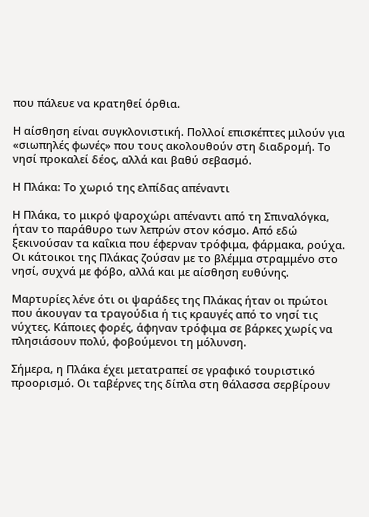που πάλευε να κρατηθεί όρθια.

Η αίσθηση είναι συγκλονιστική. Πολλοί επισκέπτες μιλούν για «σιωπηλές φωνές» που τους ακολουθούν στη διαδρομή. Το νησί προκαλεί δέος, αλλά και βαθύ σεβασμό.

Η Πλάκα: Το χωριό της ελπίδας απέναντι

Η Πλάκα, το μικρό ψαροχώρι απέναντι από τη Σπιναλόγκα, ήταν το παράθυρο των λεπρών στον κόσμο. Από εδώ ξεκινούσαν τα καΐκια που έφερναν τρόφιμα, φάρμακα, ρούχα. Οι κάτοικοι της Πλάκας ζούσαν με το βλέμμα στραμμένο στο νησί, συχνά με φόβο, αλλά και με αίσθηση ευθύνης.

Μαρτυρίες λένε ότι οι ψαράδες της Πλάκας ήταν οι πρώτοι που άκουγαν τα τραγούδια ή τις κραυγές από το νησί τις νύχτες. Κάποιες φορές, άφηναν τρόφιμα σε βάρκες χωρίς να πλησιάσουν πολύ, φοβούμενοι τη μόλυνση.

Σήμερα, η Πλάκα έχει μετατραπεί σε γραφικό τουριστικό προορισμό. Οι ταβέρνες της δίπλα στη θάλασσα σερβίρουν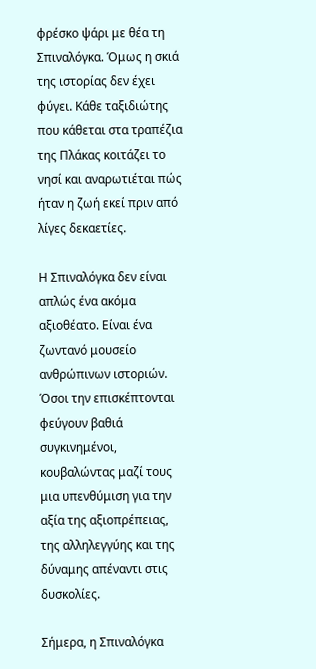φρέσκο ψάρι με θέα τη Σπιναλόγκα. Όμως η σκιά της ιστορίας δεν έχει φύγει. Κάθε ταξιδιώτης που κάθεται στα τραπέζια της Πλάκας κοιτάζει το νησί και αναρωτιέται πώς ήταν η ζωή εκεί πριν από λίγες δεκαετίες.

Η Σπιναλόγκα δεν είναι απλώς ένα ακόμα αξιοθέατο. Είναι ένα ζωντανό μουσείο ανθρώπινων ιστοριών. Όσοι την επισκέπτονται φεύγουν βαθιά συγκινημένοι, κουβαλώντας μαζί τους μια υπενθύμιση για την αξία της αξιοπρέπειας, της αλληλεγγύης και της δύναμης απέναντι στις δυσκολίες.

Σήμερα, η Σπιναλόγκα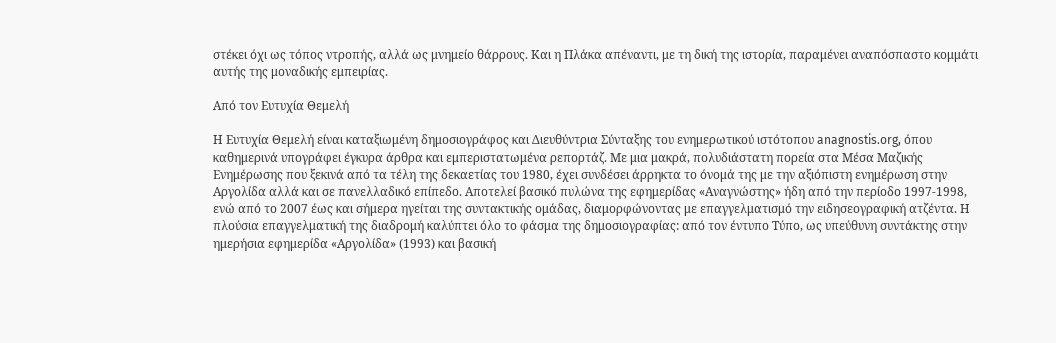στέκει όχι ως τόπος ντροπής, αλλά ως μνημείο θάρρους. Και η Πλάκα απέναντι, με τη δική της ιστορία, παραμένει αναπόσπαστο κομμάτι αυτής της μοναδικής εμπειρίας.

Από τον Ευτυχία Θεμελή

Η Ευτυχία Θεμελή είναι καταξιωμένη δημοσιογράφος και Διευθύντρια Σύνταξης του ενημερωτικού ιστότοπου anagnostis.org, όπου καθημερινά υπογράφει έγκυρα άρθρα και εμπεριστατωμένα ρεπορτάζ. Με μια μακρά, πολυδιάστατη πορεία στα Μέσα Μαζικής Ενημέρωσης που ξεκινά από τα τέλη της δεκαετίας του 1980, έχει συνδέσει άρρηκτα το όνομά της με την αξιόπιστη ενημέρωση στην Αργολίδα αλλά και σε πανελλαδικό επίπεδο. Αποτελεί βασικό πυλώνα της εφημερίδας «Αναγνώστης» ήδη από την περίοδο 1997-1998, ενώ από το 2007 έως και σήμερα ηγείται της συντακτικής ομάδας, διαμορφώνοντας με επαγγελματισμό την ειδησεογραφική ατζέντα. Η πλούσια επαγγελματική της διαδρομή καλύπτει όλο το φάσμα της δημοσιογραφίας: από τον έντυπο Τύπο, ως υπεύθυνη συντάκτης στην ημερήσια εφημερίδα «Αργολίδα» (1993) και βασική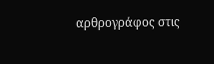αρθρογράφος στις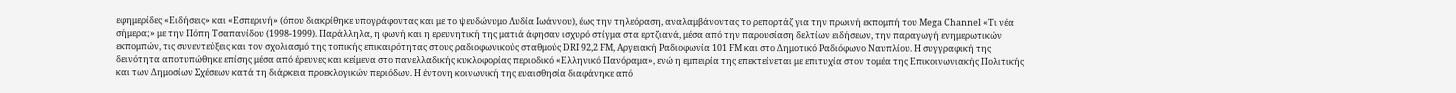εφημερίδες «Ειδήσεις» και «Εσπερινή» (όπου διακρίθηκε υπογράφοντας και με το ψευδώνυμο Λυδία Ιωάννου), έως την τηλεόραση, αναλαμβάνοντας το ρεπορτάζ για την πρωινή εκπομπή του Mega Channel «Τι νέα σήμερα;» με την Πόπη Τσαπανίδου (1998-1999). Παράλληλα, η φωνή και η ερευνητική της ματιά άφησαν ισχυρό στίγμα στα ερτζιανά, μέσα από την παρουσίαση δελτίων ειδήσεων, την παραγωγή ενημερωτικών εκπομπών, τις συνεντεύξεις και τον σχολιασμό της τοπικής επικαιρότητας στους ραδιοφωνικούς σταθμούς DRI 92,2 FM, Αργειακή Ραδιοφωνία 101 FM και στο Δημοτικό Ραδιόφωνο Ναυπλίου. Η συγγραφική της δεινότητα αποτυπώθηκε επίσης μέσα από έρευνες και κείμενα στο πανελλαδικής κυκλοφορίας περιοδικό «Ελληνικό Πανόραμα», ενώ η εμπειρία της επεκτείνεται με επιτυχία στον τομέα της Επικοινωνιακής Πολιτικής και των Δημοσίων Σχέσεων κατά τη διάρκεια προεκλογικών περιόδων. Η έντονη κοινωνική της ευαισθησία διαφάνηκε από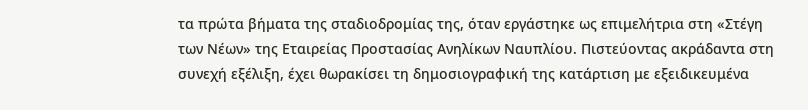τα πρώτα βήματα της σταδιοδρομίας της, όταν εργάστηκε ως επιμελήτρια στη «Στέγη των Νέων» της Εταιρείας Προστασίας Ανηλίκων Ναυπλίου. Πιστεύοντας ακράδαντα στη συνεχή εξέλιξη, έχει θωρακίσει τη δημοσιογραφική της κατάρτιση με εξειδικευμένα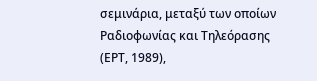σεμινάρια, μεταξύ των οποίων Ραδιοφωνίας και Τηλεόρασης (ΕΡΤ, 1989),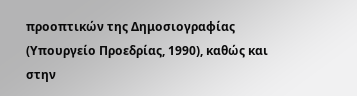προοπτικών της Δημοσιογραφίας (Υπουργείο Προεδρίας, 1990), καθώς και στην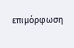επιμόρφωση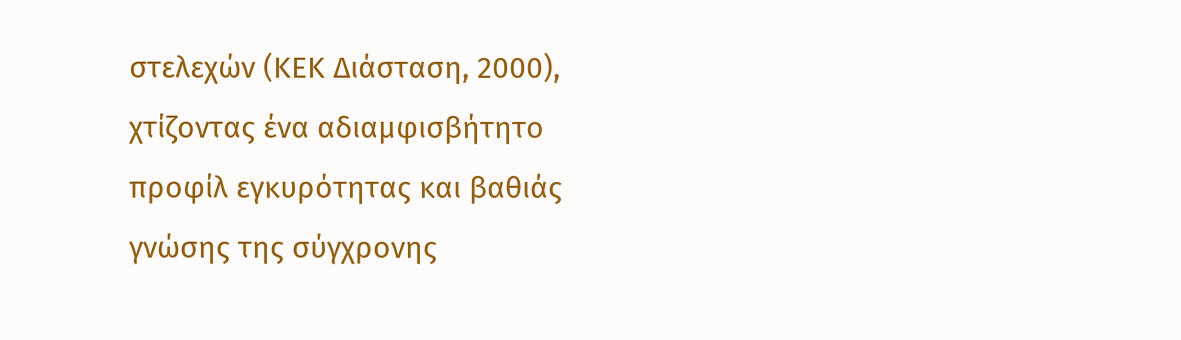στελεχών (ΚΕΚ Διάσταση, 2000), χτίζοντας ένα αδιαμφισβήτητο προφίλ εγκυρότητας και βαθιάς γνώσης της σύγχρονης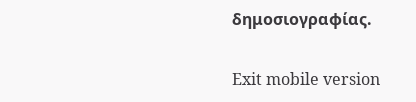δημοσιογραφίας.

Exit mobile version